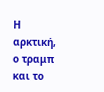Η αρκτική, ο τραμπ και το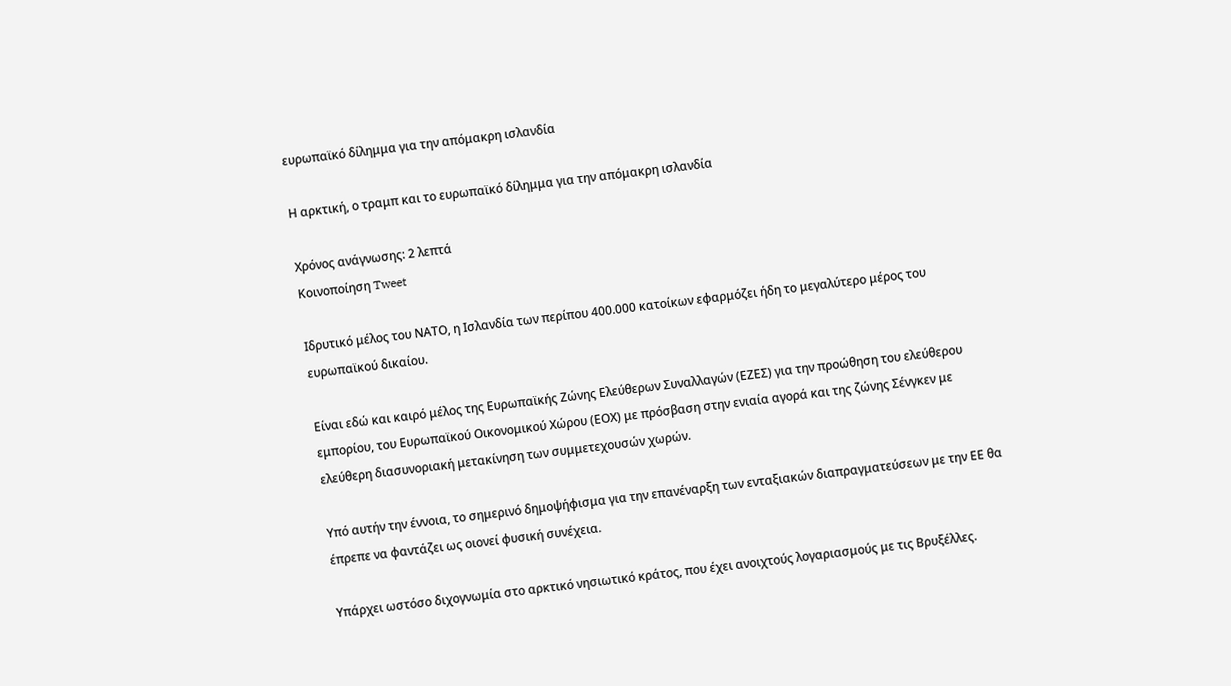ευρωπαϊκό δίλημμα για την απόμακρη ισλανδία

Η αρκτική, ο τραμπ και το ευρωπαϊκό δίλημμα για την απόμακρη ισλανδία

Χρόνος ανάγνωσης: 2 λεπτά
Κοινοποίηση Tweet

Ιδρυτικό μέλος του ΝΑΤΟ, η Ισλανδία των περίπου 400.000 κατοίκων εφαρμόζει ήδη το μεγαλύτερο μέρος του ευρωπαϊκού δικαίου.

Είναι εδώ και καιρό μέλος της Ευρωπαϊκής Ζώνης Ελεύθερων Συναλλαγών (ΕΖΕΣ) για την προώθηση του ελεύθερου εμπορίου, του Ευρωπαϊκού Οικονομικού Χώρου (ΕΟΧ) με πρόσβαση στην ενιαία αγορά και της ζώνης Σένγκεν με ελεύθερη διασυνοριακή μετακίνηση των συμμετεχουσών χωρών.

Υπό αυτήν την έννοια, το σημερινό δημοψήφισμα για την επανέναρξη των ενταξιακών διαπραγματεύσεων με την ΕΕ θα έπρεπε να φαντάζει ως οιονεί φυσική συνέχεια.

Υπάρχει ωστόσο διχογνωμία στο αρκτικό νησιωτικό κράτος, που έχει ανοιχτούς λογαριασμούς με τις Βρυξέλλες.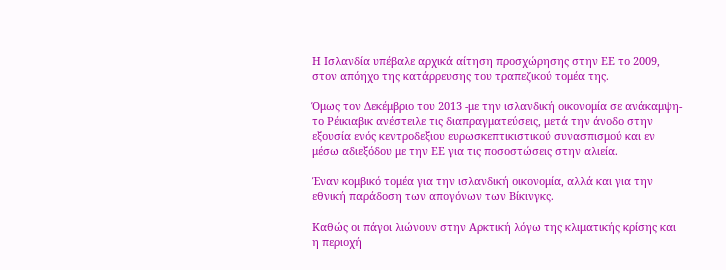Η Ισλανδία υπέβαλε αρχικά αίτηση προσχώρησης στην ΕΕ το 2009, στον απόηχο της κατάρρευσης του τραπεζικού τομέα της.

Όμως τον Δεκέμβριο του 2013 -με την ισλανδική οικονομία σε ανάκαμψη- το Ρέικιαβικ ανέστειλε τις διαπραγματεύσεις, μετά την άνοδο στην εξουσία ενός κεντροδεξιου ευρωσκεπτικιστικού συνασπισμού και εν μέσω αδιεξόδου με την ΕΕ για τις ποσοστώσεις στην αλιεία.

Έναν κομβικό τομέα για την ισλανδική οικονομία, αλλά και για την εθνική παράδοση των απογόνων των Βίκινγκς.

Καθώς οι πάγοι λιώνουν στην Αρκτική λόγω της κλιματικής κρίσης και η περιοχή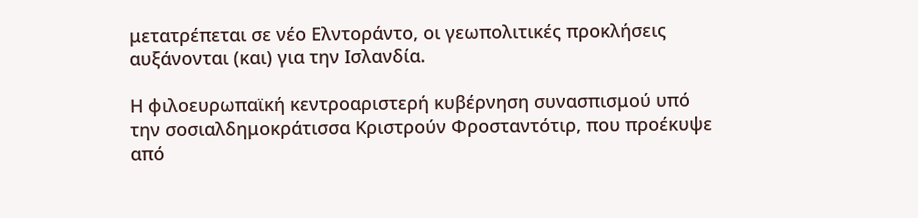μετατρέπεται σε νέο Ελντοράντο, οι γεωπολιτικές προκλήσεις αυξάνονται (και) για την Ισλανδία.

Η φιλοευρωπαϊκή κεντροαριστερή κυβέρνηση συνασπισμού υπό την σοσιαλδημοκράτισσα Κριστρούν Φροσταντότιρ, που προέκυψε από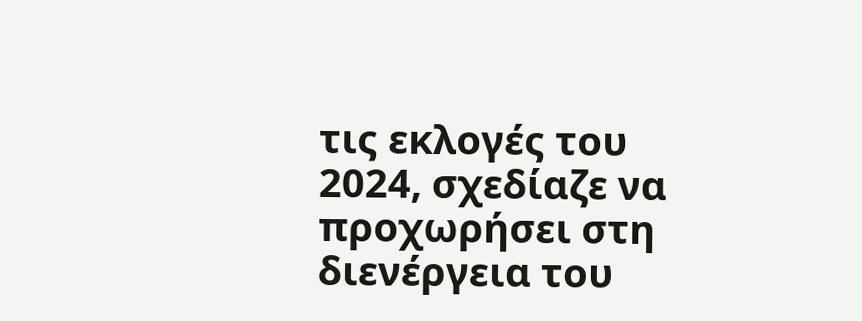τις εκλογές του 2024, σχεδίαζε να προχωρήσει στη διενέργεια του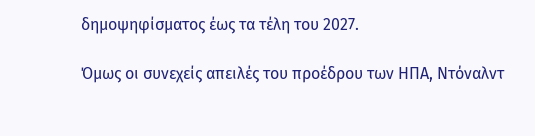δημοψηφίσματος έως τα τέλη του 2027.

Όμως οι συνεχείς απειλές του προέδρου των ΗΠΑ, Ντόναλντ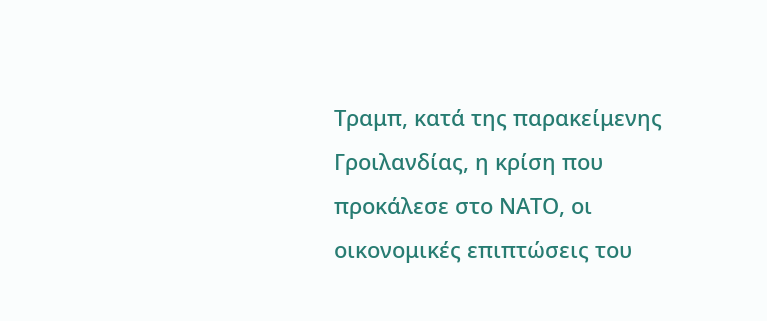Τραμπ, κατά της παρακείμενης Γροιλανδίας, η κρίση που προκάλεσε στο ΝΑΤΟ, οι οικονομικές επιπτώσεις του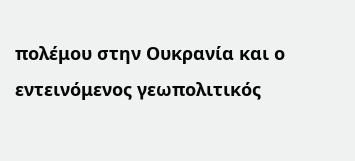πολέμου στην Ουκρανία και ο εντεινόμενος γεωπολιτικός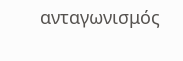ανταγωνισμός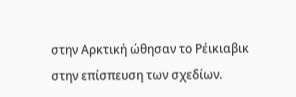στην Αρκτική ώθησαν το Ρέικιαβικ στην επίσπευση των σχεδίων.